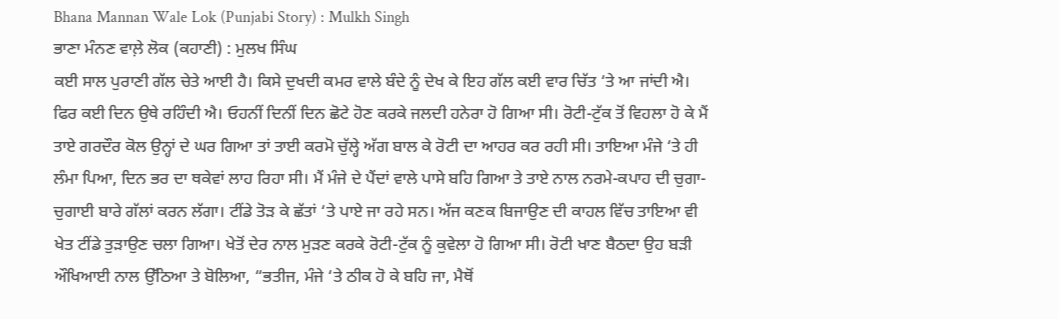Bhana Mannan Wale Lok (Punjabi Story) : Mulkh Singh
ਭਾਣਾ ਮੰਨਣ ਵਾਲ਼ੇ ਲੋਕ (ਕਹਾਣੀ) : ਮੁਲਖ ਸਿੰਘ
ਕਈ ਸਾਲ ਪੁਰਾਣੀ ਗੱਲ ਚੇਤੇ ਆਈ ਹੈ। ਕਿਸੇ ਦੁਖਦੀ ਕਮਰ ਵਾਲੇ ਬੰਦੇ ਨੂੰ ਦੇਖ ਕੇ ਇਹ ਗੱਲ ਕਈ ਵਾਰ ਚਿੱਤ ‘ਤੇ ਆ ਜਾਂਦੀ ਐ। ਫਿਰ ਕਈ ਦਿਨ ਉਥੇ ਰਹਿੰਦੀ ਐ। ਓਹਨੀਂ ਦਿਨੀਂ ਦਿਨ ਛੋਟੇ ਹੋਣ ਕਰਕੇ ਜਲਦੀ ਹਨੇਰਾ ਹੋ ਗਿਆ ਸੀ। ਰੋਟੀ-ਟੁੱਕ ਤੋਂ ਵਿਹਲਾ ਹੋ ਕੇ ਮੈਂ ਤਾਏ ਗਰਦੌਰ ਕੋਲ ਉਨ੍ਹਾਂ ਦੇ ਘਰ ਗਿਆ ਤਾਂ ਤਾਈ ਕਰਮੋ ਚੁੱਲ੍ਹੇ ਅੱਗ ਬਾਲ ਕੇ ਰੋਟੀ ਦਾ ਆਹਰ ਕਰ ਰਹੀ ਸੀ। ਤਾਇਆ ਮੰਜੇ ‘ਤੇ ਹੀ ਲੰਮਾ ਪਿਆ, ਦਿਨ ਭਰ ਦਾ ਥਕੇਵਾਂ ਲਾਹ ਰਿਹਾ ਸੀ। ਮੈਂ ਮੰਜੇ ਦੇ ਪੈਂਦਾਂ ਵਾਲੇ ਪਾਸੇ ਬਹਿ ਗਿਆ ਤੇ ਤਾਏ ਨਾਲ ਨਰਮੇ-ਕਪਾਹ ਦੀ ਚੁਗਾ-ਚੁਗਾਈ ਬਾਰੇ ਗੱਲਾਂ ਕਰਨ ਲੱਗਾ। ਟੀਂਡੇ ਤੋੜ ਕੇ ਛੱਤਾਂ ‘ਤੇ ਪਾਏ ਜਾ ਰਹੇ ਸਨ। ਅੱਜ ਕਣਕ ਬਿਜਾਉਣ ਦੀ ਕਾਹਲ ਵਿੱਚ ਤਾਇਆ ਵੀ ਖੇਤ ਟੀਂਡੇ ਤੁੜਾਉਣ ਚਲਾ ਗਿਆ। ਖੇਤੋਂ ਦੇਰ ਨਾਲ ਮੁੜਣ ਕਰਕੇ ਰੋਟੀ-ਟੁੱਕ ਨੂੰ ਕੁਵੇਲਾ ਹੋ ਗਿਆ ਸੀ। ਰੋਟੀ ਖਾਣ ਬੈਠਦਾ ਉਹ ਬੜੀ ਔਖਿਆਈ ਨਾਲ ਉੱਠਿਆ ਤੇ ਬੋਲਿਆ, “ਭਤੀਜ, ਮੰਜੇ ‘ਤੇ ਠੀਕ ਹੋ ਕੇ ਬਹਿ ਜਾ, ਮੈਥੋਂ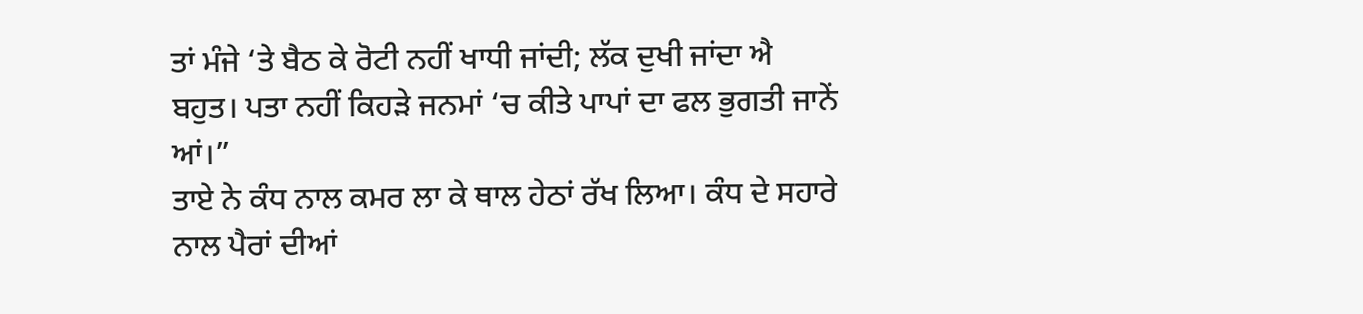ਤਾਂ ਮੰਜੇ ‘ਤੇ ਬੈਠ ਕੇ ਰੋਟੀ ਨਹੀਂ ਖਾਧੀ ਜਾਂਦੀ; ਲੱਕ ਦੁਖੀ ਜਾਂਦਾ ਐ ਬਹੁਤ। ਪਤਾ ਨਹੀਂ ਕਿਹੜੇ ਜਨਮਾਂ ‘ਚ ਕੀਤੇ ਪਾਪਾਂ ਦਾ ਫਲ ਭੁਗਤੀ ਜਾਨੇਂ ਆਂ।”
ਤਾਏ ਨੇ ਕੰਧ ਨਾਲ ਕਮਰ ਲਾ ਕੇ ਥਾਲ ਹੇਠਾਂ ਰੱਖ ਲਿਆ। ਕੰਧ ਦੇ ਸਹਾਰੇ ਨਾਲ ਪੈਰਾਂ ਦੀਆਂ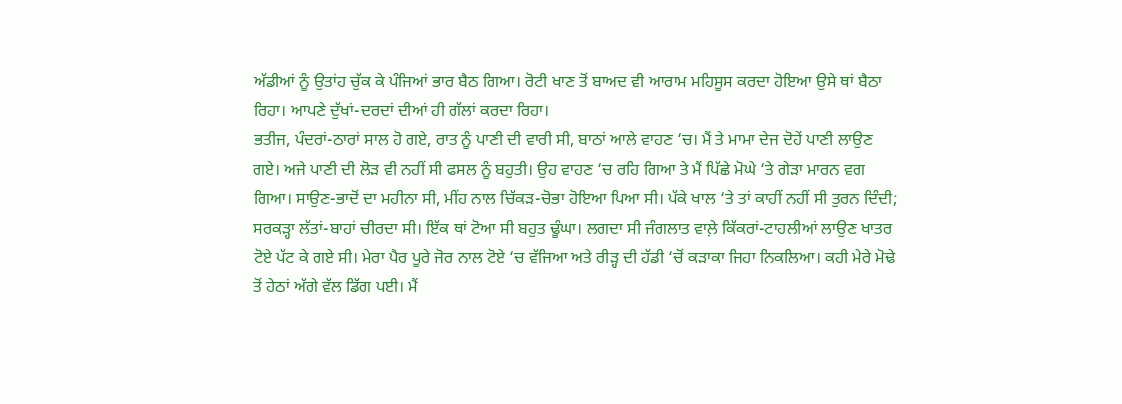ਅੱਡੀਆਂ ਨੂੰ ਉਤਾਂਹ ਚੁੱਕ ਕੇ ਪੰਜਿਆਂ ਭਾਰ ਬੈਠ ਗਿਆ। ਰੋਟੀ ਖਾਣ ਤੋਂ ਬਾਅਦ ਵੀ ਆਰਾਮ ਮਹਿਸੂਸ ਕਰਦਾ ਹੋਇਆ ਉਸੇ ਥਾਂ ਬੈਠਾ ਰਿਹਾ। ਆਪਣੇ ਦੁੱਖਾਂ-ਦਰਦਾਂ ਦੀਆਂ ਹੀ ਗੱਲਾਂ ਕਰਦਾ ਰਿਹਾ।
ਭਤੀਜ, ਪੰਦਰਾਂ-ਠਾਰਾਂ ਸਾਲ ਹੋ ਗਏ, ਰਾਤ ਨੂੰ ਪਾਣੀ ਦੀ ਵਾਰੀ ਸੀ, ਬਾਠਾਂ ਆਲੇ ਵਾਹਣ ‘ਚ। ਮੈਂ ਤੇ ਮਾਮਾ ਦੇਜ ਦੋਹੇਂ ਪਾਣੀ ਲਾਉਣ ਗਏ। ਅਜੇ ਪਾਣੀ ਦੀ ਲੋੜ ਵੀ ਨਹੀਂ ਸੀ ਫਸਲ ਨੂੰ ਬਹੁਤੀ। ਉਹ ਵਾਹਣ ‘ਚ ਰਹਿ ਗਿਆ ਤੇ ਮੈਂ ਪਿੱਛੇ ਮੋਘੇ ‘ਤੇ ਗੇੜਾ ਮਾਰਨ ਵਗ ਗਿਆ। ਸਾਉਣ-ਭਾਦੋਂ ਦਾ ਮਹੀਨਾ ਸੀ, ਮੀਂਹ ਨਾਲ ਚਿੱਕੜ-ਚੋਭਾ ਹੋਇਆ ਪਿਆ ਸੀ। ਪੱਕੇ ਖਾਲ ‘ਤੇ ਤਾਂ ਕਾਹੀਂ ਨਹੀਂ ਸੀ ਤੁਰਨ ਦਿੰਦੀ; ਸਰਕੜ੍ਹਾ ਲੱਤਾਂ-ਬਾਹਾਂ ਚੀਰਦਾ ਸੀ। ਇੱਕ ਥਾਂ ਟੋਆ ਸੀ ਬਹੁਤ ਢੂੰਘਾ। ਲਗਦਾ ਸੀ ਜੰਗਲਾਤ ਵਾਲ਼ੇ ਕਿੱਕਰਾਂ-ਟਾਹਲੀਆਂ ਲਾਉਣ ਖਾਤਰ ਟੋਏ ਪੱਟ ਕੇ ਗਏ ਸੀ। ਮੇਰਾ ਪੈਰ ਪੂਰੇ ਜੋਰ ਨਾਲ ਟੋਏ ‘ਚ ਵੱਜਿਆ ਅਤੇ ਰੀੜ੍ਹ ਦੀ ਹੱਡੀ ‘ਚੋਂ ਕੜਾਕਾ ਜਿਹਾ ਨਿਕਲਿਆ। ਕਹੀ ਮੇਰੇ ਮੋਢੇ ਤੋਂ ਹੇਠਾਂ ਅੱਗੇ ਵੱਲ ਡਿੱਗ ਪਈ। ਮੈਂ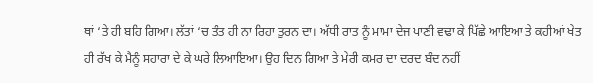ਥਾਂ ‘ਤੇ ਹੀ ਬਹਿ ਗਿਆ। ਲੱਤਾਂ ‘ਚ ਤੰਤ ਹੀ ਨਾ ਰਿਹਾ ਤੁਰਨ ਦਾ। ਅੱਧੀ ਰਾਤ ਨੂੰ ਮਾਮਾ ਦੇਜ ਪਾਣੀ ਵਢਾ ਕੇ ਪਿੱਛੇ ਆਇਆ ਤੇ ਕਹੀਆਂ ਖੇਤ ਹੀ ਰੱਖ ਕੇ ਮੈਨੂੰ ਸਹਾਰਾ ਦੇ ਕੇ ਘਰੇ ਲਿਆਇਆ। ਉਹ ਦਿਨ ਗਿਆ ਤੇ ਮੇਰੀ ਕਮਰ ਦਾ ਦਰਦ ਬੰਦ ਨਹੀਂ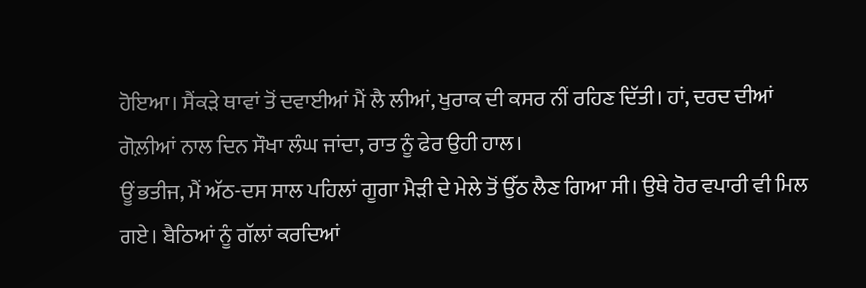ਹੋਇਆ। ਸੈਂਕੜੇ ਥਾਵਾਂ ਤੋਂ ਦਵਾਈਆਂ ਮੈਂ ਲੈ ਲੀਆਂ, ਖੁਰਾਕ ਦੀ ਕਸਰ ਨੀਂ ਰਹਿਣ ਦਿੱਤੀ। ਹਾਂ, ਦਰਦ ਦੀਆਂ ਗੋਲ਼ੀਆਂ ਨਾਲ ਦਿਨ ਸੌਖਾ ਲੰਘ ਜਾਂਦਾ, ਰਾਤ ਨੂੰ ਫੇਰ ਉਹੀ ਹਾਲ।
ਊਂ ਭਤੀਜ, ਮੈਂ ਅੱਠ-ਦਸ ਸਾਲ ਪਹਿਲਾਂ ਗੂਗਾ ਮੈੜੀ ਦੇ ਮੇਲੇ ਤੋਂ ਉੱਠ ਲੈਣ ਗਿਆ ਸੀ। ਉਥੇ ਹੋਰ ਵਪਾਰੀ ਵੀ ਮਿਲ ਗਏ। ਬੈਠਿਆਂ ਨੂੰ ਗੱਲਾਂ ਕਰਦਿਆਂ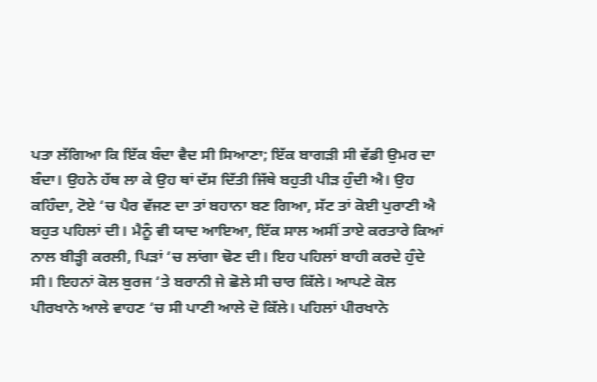ਪਤਾ ਲੱਗਿਆ ਕਿ ਇੱਕ ਬੰਦਾ ਵੈਦ ਸੀ ਸਿਆਣਾ; ਇੱਕ ਬਾਗੜੀ ਸੀ ਵੱਡੀ ਉਮਰ ਦਾ ਬੰਦਾ। ਉਹਨੇ ਹੱਥ ਲਾ ਕੇ ਉਹ ਥਾਂ ਦੱਸ ਦਿੱਤੀ ਜਿੱਥੇ ਬਹੁਤੀ ਪੀੜ ਹੁੰਦੀ ਐ। ਉਹ ਕਹਿੰਦਾ, ਟੋਏ ‘ਚ ਪੈਰ ਵੱਜਣ ਦਾ ਤਾਂ ਬਹਾਨਾ ਬਣ ਗਿਆ, ਸੱਟ ਤਾਂ ਕੋਈ ਪੁਰਾਣੀ ਐ ਬਹੁਤ ਪਹਿਲਾਂ ਦੀ। ਮੈਨੂੰ ਵੀ ਯਾਦ ਆਇਆ, ਇੱਕ ਸਾਲ ਅਸੀਂ ਤਾਏ ਕਰਤਾਰੇ ਕਿਆਂ ਨਾਲ ਬੀੜ੍ਹੀ ਕਰਲੀ, ਪਿੜਾਂ ‘ਚ ਲਾਂਗਾ ਢੋਣ ਦੀ। ਇਹ ਪਹਿਲਾਂ ਬਾਹੀ ਕਰਦੇ ਹੁੰਦੇ ਸੀ। ਇਹਨਾਂ ਕੋਲ ਬੁਰਜ ‘ਤੇ ਬਰਾਨੀ ਜੇ ਛੋਲੇ ਸੀ ਚਾਰ ਕਿੱਲੇ। ਆਪਣੇ ਕੋਲ ਪੀਰਖਾਨੇ ਆਲੇ ਵਾਹਣ ‘ਚ ਸੀ ਪਾਣੀ ਆਲੇ ਦੋ ਕਿੱਲੇ। ਪਹਿਲਾਂ ਪੀਰਖਾਨੇ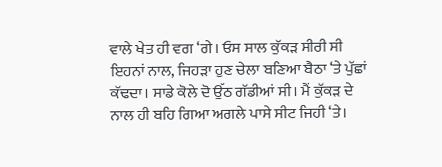ਵਾਲੇ ਖੇਤ ਹੀ ਵਗ ‘ਗੇ। ਓਸ ਸਾਲ ਕੁੱਕੜ ਸੀਰੀ ਸੀ ਇਹਨਾਂ ਨਾਲ, ਜਿਹੜਾ ਹੁਣ ਚੇਲਾ ਬਣਿਆ ਬੈਠਾ ‘ਤੇ ਪੁੱਛਾਂ ਕੱਢਦਾ। ਸਾਡੇ ਕੋਲੇ ਦੋ ਉੱਠ ਗੱਡੀਆਂ ਸੀ। ਮੈਂ ਕੁੱਕੜ ਦੇ ਨਾਲ ਹੀ ਬਹਿ ਗਿਆ ਅਗਲੇ ਪਾਸੇ ਸੀਟ ਜਿਹੀ ‘ਤੇ।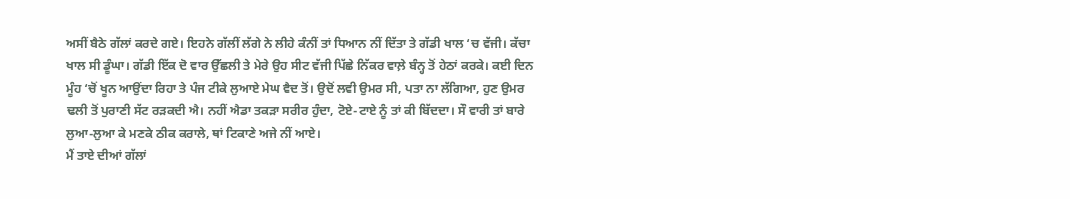ਅਸੀਂ ਬੈਠੇ ਗੱਲਾਂ ਕਰਦੇ ਗਏ। ਇਹਨੇ ਗੱਲੀਂ ਲੱਗੇ ਨੇ ਲੀਹੇ ਕੰਨੀਂ ਤਾਂ ਧਿਆਨ ਨੀਂ ਦਿੱਤਾ ਤੇ ਗੱਡੀ ਖਾਲ ‘ਚ ਵੱਜੀ। ਕੱਚਾ ਖਾਲ ਸੀ ਡੂੰਘਾ। ਗੱਡੀ ਇੱਕ ਦੋ ਵਾਰ ਉੱਛਲੀ ਤੇ ਮੇਰੇ ਉਹ ਸੀਟ ਵੱਜੀ ਪਿੱਛੇ ਨਿੱਕਰ ਵਾਲ਼ੇ ਬੰਨ੍ਹ ਤੋਂ ਹੇਠਾਂ ਕਰਕੇ। ਕਈ ਦਿਨ ਮੂੰਹ ‘ਚੋਂ ਖੂਨ ਆਉਂਦਾ ਰਿਹਾ ਤੇ ਪੰਜ ਟੀਕੇ ਲੁਆਏ ਮੇਘ ਵੈਦ ਤੋਂ। ਉਦੋਂ ਲਵੀ ਉਮਰ ਸੀ, ਪਤਾ ਨਾ ਲੱਗਿਆ, ਹੁਣ ਉਮਰ ਢਲੀ ਤੋਂ ਪੁਰਾਣੀ ਸੱਟ ਰੜਕਦੀ ਐ। ਨਹੀਂ ਐਡਾ ਤਕੜਾ ਸਰੀਰ ਹੁੰਦਾ, ਟੋਏ-ਟਾਏ ਨੂੰ ਤਾਂ ਕੀ ਬਿੱਦਦਾ। ਸੌ ਵਾਰੀ ਤਾਂ ਬਾਰੇ ਲੁਆ-ਲੁਆ ਕੇ ਮਣਕੇ ਠੀਕ ਕਰਾਲੇ, ਥਾਂ ਟਿਕਾਣੇ ਅਜੇ ਨੀਂ ਆਏ।
ਮੈਂ ਤਾਏ ਦੀਆਂ ਗੱਲਾਂ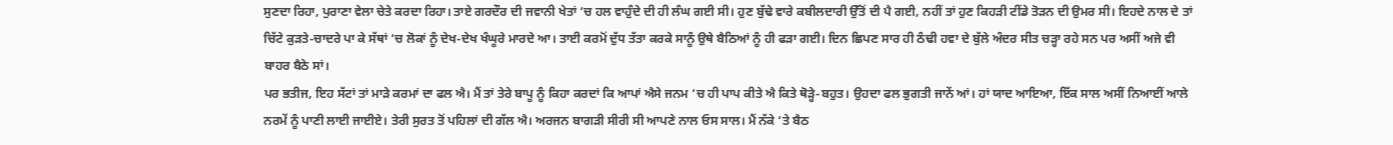ਸੁਣਦਾ ਰਿਹਾ, ਪੁਰਾਣਾ ਵੇਲਾ ਚੇਤੇ ਕਰਦਾ ਰਿਹਾ। ਤਾਏ ਗਰਦੌਰ ਦੀ ਜਵਾਨੀ ਖੇਤਾਂ ‘ਚ ਹਲ ਵਾਹੁੰਦੇ ਦੀ ਹੀ ਲੰਘ ਗਈ ਸੀ। ਹੁਣ ਬੁੱਢੇ ਵਾਰੇ ਕਬੀਲਦਾਰੀ ਉੱਤੋਂ ਦੀ ਪੈ ਗਈ, ਨਹੀਂ ਤਾਂ ਹੁਣ ਕਿਹੜੀ ਟੀਂਡੇ ਤੋੜਨ ਦੀ ਉਮਰ ਸੀ। ਇਹਦੇ ਨਾਲ ਦੇ ਤਾਂ ਚਿੱਟੇ ਕੁੜਤੇ-ਚਾਦਰੇ ਪਾ ਕੇ ਸੱਥਾਂ ‘ਚ ਲੋਕਾਂ ਨੂੰ ਦੇਖ-ਦੇਖ ਖੰਘੂਰੇ ਮਾਰਦੇ ਆ। ਤਾਈ ਕਰਮੋਂ ਦੁੱਧ ਤੱਤਾ ਕਰਕੇ ਸਾਨੂੰ ਉਥੇ ਬੈਠਿਆਂ ਨੂੰ ਹੀ ਫੜਾ ਗਈ। ਦਿਨ ਛਿਪਣ ਸਾਰ ਹੀ ਠੰਢੀ ਹਵਾ ਦੇ ਬੁੱਲੇ ਅੰਦਰ ਸੀਤ ਚੜ੍ਹਾ ਰਹੇ ਸਨ ਪਰ ਅਸੀਂ ਅਜੇ ਵੀ ਬਾਹਰ ਬੈਠੇ ਸਾਂ।
ਪਰ ਭਤੀਜ, ਇਹ ਸੱਟਾਂ ਤਾਂ ਮਾੜੇ ਕਰਮਾਂ ਦਾ ਫਲ ਐ। ਮੈਂ ਤਾਂ ਤੇਰੇ ਬਾਪੂ ਨੂੰ ਕਿਹਾ ਕਰਦਾਂ ਕਿ ਆਪਾਂ ਐਸੇ ਜਨਮ ‘ਚ ਹੀ ਪਾਪ ਕੀਤੇ ਐ ਕਿਤੇ ਥੋੜ੍ਹੇ-ਬਹੁਤ। ਉਹਦਾ ਫਲ ਭੁਗਤੀ ਜਾਨੇਂ ਆਂ। ਹਾਂ ਯਾਦ ਆਇਆ, ਇੱਕ ਸਾਲ ਅਸੀਂ ਨਿਆਈਂ ਆਲੇ ਨਰਮੇਂ ਨੂੰ ਪਾਣੀ ਲਾਈ ਜਾਈਏ। ਤੇਰੀ ਸੁਰਤ ਤੋਂ ਪਹਿਲਾਂ ਦੀ ਗੱਲ ਐ। ਅਰਜਨ ਬਾਗੜੀ ਸੀਰੀ ਸੀ ਆਪਣੇ ਨਾਲ ਓਸ ਸਾਲ। ਮੈਂ ਨੱਕੇ ‘ਤੇ ਬੈਠ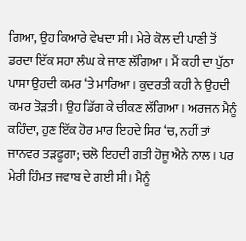ਗਿਆ, ਉਹ ਕਿਆਰੇ ਵੇਖਦਾ ਸੀ। ਮੇਰੇ ਕੋਲ ਦੀ ਪਾਣੀ ਤੋਂ ਡਰਦਾ ਇੱਕ ਸਹਾ ਲੰਘ ਕੇ ਜਾਣ ਲੱਗਿਆ। ਮੈਂ ਕਹੀ ਦਾ ਪੁੱਠਾ ਪਾਸਾ ਉਹਦੀ ਕਮਰ ‘ਤੇ ਮਾਰਿਆ। ਕੁਦਰਤੀ ਕਹੀ ਨੇ ਉਹਦੀ ਕਮਰ ਤੋੜਤੀ। ਉਹ ਡਿੱਗ ਕੇ ਚੀਕਣ ਲੱਗਿਆ। ਅਰਜਨ ਮੈਨੂੰ ਕਹਿੰਦਾ, ਹੁਣ ਇੱਕ ਹੋਰ ਮਾਰ ਇਹਦੇ ਸਿਰ ‘ਚ, ਨਹੀਂ ਤਾਂ ਜਾਨਵਰ ਤੜਫੂਗਾ; ਚਲੋ ਇਹਦੀ ਗਤੀ ਹੋਜੂ ਐਨੇ ਨਾਲ। ਪਰ ਮੇਰੀ ਹਿੰਮਤ ਜਵਾਬ ਦੇ ਗਈ ਸੀ। ਮੈਨੂੰ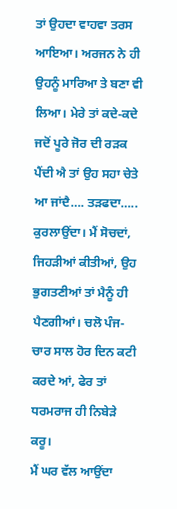ਤਾਂ ਉਹਦਾ ਵਾਹਵਾ ਤਰਸ ਆਇਆ। ਅਰਜਨ ਨੇ ਹੀ ਉਹਨੂੰ ਮਾਰਿਆ ਤੇ ਬਣਾ ਵੀ ਲਿਆ। ਮੇਰੇ ਤਾਂ ਕਦੇ-ਕਦੇ ਜਦੋਂ ਪੂਰੇ ਜੋਰ ਦੀ ਰੜਕ ਪੈਂਦੀ ਐ ਤਾਂ ਉਹ ਸਹਾ ਚੇਤੇ ਆ ਜਾਂਦੈ…. ਤੜਫਦਾ….. ਕੁਰਲਾਉਂਦਾ। ਮੈਂ ਸੋਚਦਾਂ, ਜਿਹੜੀਆਂ ਕੀਤੀਆਂ, ਉਹ ਭੁਗਤਣੀਆਂ ਤਾਂ ਮੈਨੂੰ ਹੀ ਪੈਣਗੀਆਂ। ਚਲੋ ਪੰਜ-ਚਾਰ ਸਾਲ ਹੋਰ ਦਿਨ ਕਟੀ ਕਰਦੇ ਆਂ, ਫੇਰ ਤਾਂ ਧਰਮਰਾਜ ਹੀ ਨਿਬੇੜੇ ਕਰੂ।
ਮੈਂ ਘਰ ਵੱਲ ਆਉਂਦਾ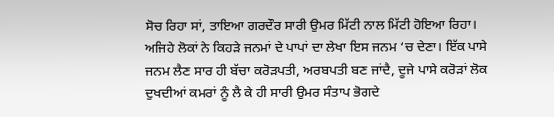ਸੋਚ ਰਿਹਾ ਸਾਂ, ਤਾਇਆ ਗਰਦੌਰ ਸਾਰੀ ਉਮਰ ਮਿੱਟੀ ਨਾਲ ਮਿੱਟੀ ਹੋਇਆ ਰਿਹਾ। ਅਜਿਹੇ ਲੋਕਾਂ ਨੇ ਕਿਹੜੇ ਜਨਮਾਂ ਦੇ ਪਾਪਾਂ ਦਾ ਲੇਖਾ ਇਸ ਜਨਮ ‘ਚ ਦੇਣਾ। ਇੱਕ ਪਾਸੇ ਜਨਮ ਲੈਣ ਸਾਰ ਹੀ ਬੱਚਾ ਕਰੋੜਪਤੀ, ਅਰਬਪਤੀ ਬਣ ਜਾਂਦੈ, ਦੂਜੇ ਪਾਸੇ ਕਰੋੜਾਂ ਲੋਕ ਦੁਖਦੀਆਂ ਕਮਰਾਂ ਨੂੰ ਲੈ ਕੇ ਹੀ ਸਾਰੀ ਉਮਰ ਸੰਤਾਪ ਭੋਗਦੇ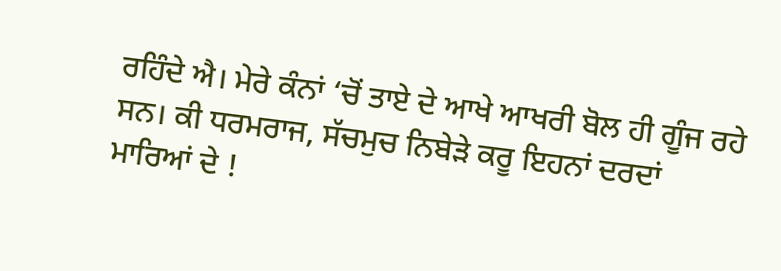ਰਹਿੰਦੇ ਐ। ਮੇਰੇ ਕੰਨਾਂ ‘ਚੋਂ ਤਾਏ ਦੇ ਆਖੇ ਆਖਰੀ ਬੋਲ ਹੀ ਗੂੰਜ ਰਹੇ ਸਨ। ਕੀ ਧਰਮਰਾਜ, ਸੱਚਮੁਚ ਨਿਬੇੜੇ ਕਰੂ ਇਹਨਾਂ ਦਰਦਾਂ ਮਾਰਿਆਂ ਦੇ !